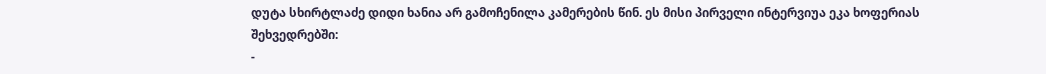დუტა სხირტლაძე დიდი ხანია არ გამოჩენილა კამერების წინ. ეს მისი პირველი ინტერვიუა ეკა ხოფერიას შეხვედრებში:
-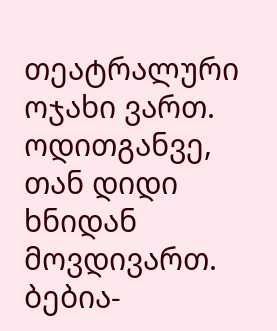თეატრალური ოჯახი ვართ. ოდითგანვე, თან დიდი ხნიდან მოვდივართ. ბებია-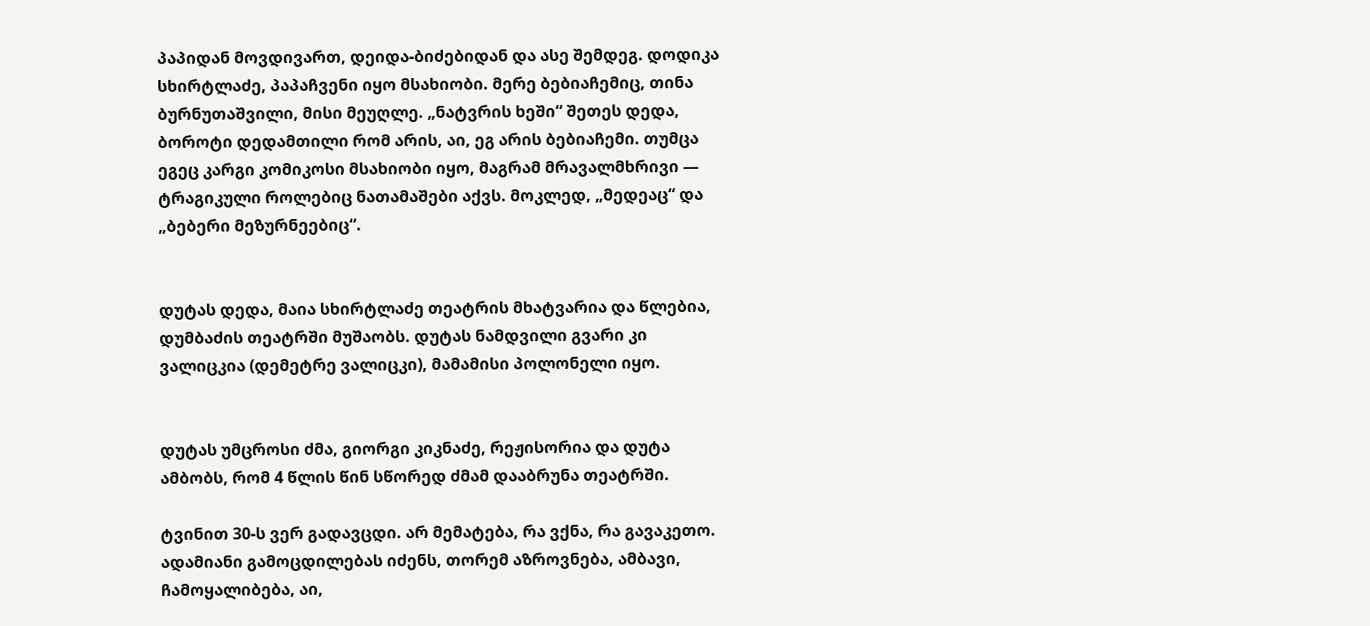პაპიდან მოვდივართ, დეიდა-ბიძებიდან და ასე შემდეგ. დოდიკა სხირტლაძე, პაპაჩვენი იყო მსახიობი. მერე ბებიაჩემიც, თინა ბურნუთაშვილი, მისი მეუღლე. „ნატვრის ხეში“ შეთეს დედა, ბოროტი დედამთილი რომ არის, აი, ეგ არის ბებიაჩემი. თუმცა ეგეც კარგი კომიკოსი მსახიობი იყო, მაგრამ მრავალმხრივი — ტრაგიკული როლებიც ნათამაშები აქვს. მოკლედ, „მედეაც“ და „ბებერი მეზურნეებიც“.


დუტას დედა, მაია სხირტლაძე თეატრის მხატვარია და წლებია, დუმბაძის თეატრში მუშაობს. დუტას ნამდვილი გვარი კი ვალიცკია (დემეტრე ვალიცკი), მამამისი პოლონელი იყო.


დუტას უმცროსი ძმა, გიორგი კიკნაძე, რეჟისორია და დუტა ამბობს, რომ 4 წლის წინ სწორედ ძმამ დააბრუნა თეატრში.

ტვინით 30-ს ვერ გადავცდი. არ მემატება, რა ვქნა, რა გავაკეთო. ადამიანი გამოცდილებას იძენს, თორემ აზროვნება, ამბავი, ჩამოყალიბება, აი,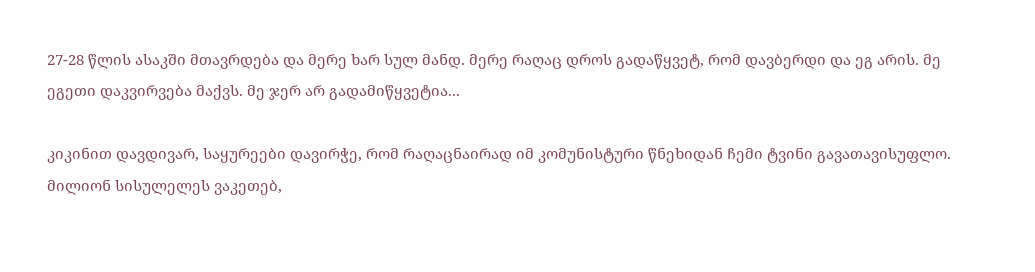27-28 წლის ასაკში მთავრდება და მერე ხარ სულ მანდ. მერე რაღაც დროს გადაწყვეტ, რომ დავბერდი და ეგ არის. მე ეგეთი დაკვირვება მაქვს. მე ჯერ არ გადამიწყვეტია...

კიკინით დავდივარ, საყურეები დავირჭე, რომ რაღაცნაირად იმ კომუნისტური წნეხიდან ჩემი ტვინი გავათავისუფლო. მილიონ სისულელეს ვაკეთებ,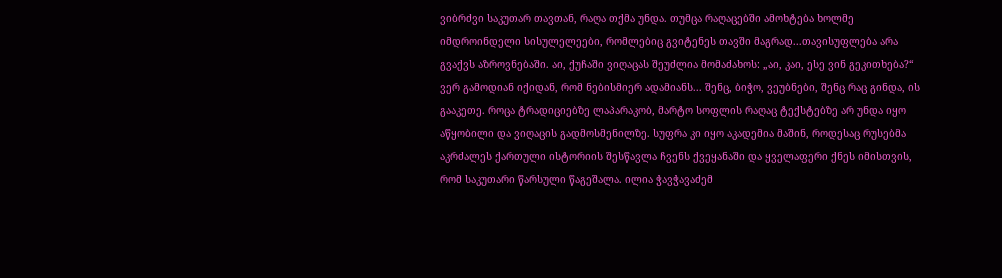ვიბრძვი საკუთარ თავთან, რაღა თქმა უნდა. თუმცა რაღაცებში ამოხტება ხოლმე იმდროინდელი სისულელეები, რომლებიც გვიტენეს თავში მაგრად...თავისუფლება არა გვაქვს აზროვნებაში. აი, ქუჩაში ვიღაცას შეუძლია მომაძახოს: „აი, კაი, ესე ვინ გეკითხება?“
ვერ გამოდიან იქიდან, რომ ნებისმიერ ადამიანს... შენც, ბიჭო, ვეუბნები, შენც რაც გინდა, ის გააკეთე. როცა ტრადიციებზე ლაპარაკობ, მარტო სოფლის რაღაც ტექსტებზე არ უნდა იყო აწყობილი და ვიღაცის გადმოსმენილზე. სუფრა კი იყო აკადემია მაშინ, როდესაც რუსებმა აკრძალეს ქართული ისტორიის შესწავლა ჩვენს ქვეყანაში და ყველაფერი ქნეს იმისთვის, რომ საკუთარი წარსული წაგეშალა. ილია ჭავჭავაძემ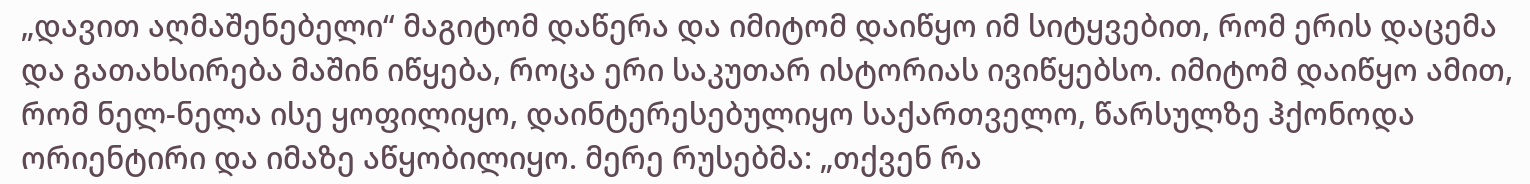„დავით აღმაშენებელი“ მაგიტომ დაწერა და იმიტომ დაიწყო იმ სიტყვებით, რომ ერის დაცემა და გათახსირება მაშინ იწყება, როცა ერი საკუთარ ისტორიას ივიწყებსო. იმიტომ დაიწყო ამით, რომ ნელ-ნელა ისე ყოფილიყო, დაინტერესებულიყო საქართველო, წარსულზე ჰქონოდა ორიენტირი და იმაზე აწყობილიყო. მერე რუსებმა: „თქვენ რა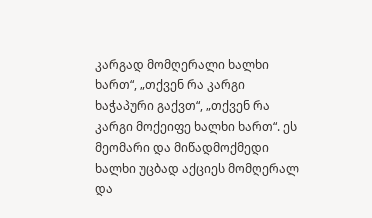კარგად მომღერალი ხალხი ხართ“, „თქვენ რა კარგი ხაჭაპური გაქვთ“, „თქვენ რა კარგი მოქეიფე ხალხი ხართ“. ეს მეომარი და მიწადმოქმედი ხალხი უცბად აქციეს მომღერალ და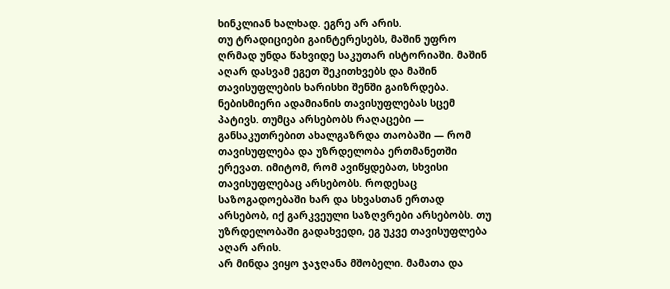ხინკლიან ხალხად. ეგრე არ არის.
თუ ტრადიციები გაინტერესებს, მაშინ უფრო ღრმად უნდა წახვიდე საკუთარ ისტორიაში. მაშინ აღარ დასვამ ეგეთ შეკითხვებს და მაშინ თავისუფლების ხარისხი შენში გაიზრდება. ნებისმიერი ადამიანის თავისუფლებას სცემ პატივს. თუმცა არსებობს რაღაცები — განსაკუთრებით ახალგაზრდა თაობაში — რომ თავისუფლება და უზრდელობა ერთმანეთში ერევათ. იმიტომ, რომ ავიწყდებათ, სხვისი თავისუფლებაც არსებობს. როდესაც საზოგადოებაში ხარ და სხვასთან ერთად არსებობ, იქ გარკვეული საზღვრები არსებობს. თუ უზრდელობაში გადახვედი, ეგ უკვე თავისუფლება აღარ არის.
არ მინდა ვიყო ჯაჯღანა მშობელი. მამათა და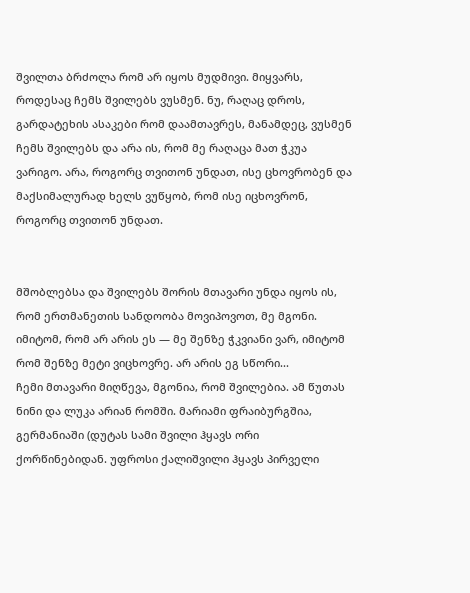შვილთა ბრძოლა რომ არ იყოს მუდმივი. მიყვარს, როდესაც ჩემს შვილებს ვუსმენ. ნუ, რაღაც დროს, გარდატეხის ასაკები რომ დაამთავრეს, მანამდეც, ვუსმენ ჩემს შვილებს და არა ის, რომ მე რაღაცა მათ ჭკუა ვარიგო. არა, როგორც თვითონ უნდათ, ისე ცხოვრობენ და მაქსიმალურად ხელს ვუწყობ, რომ ისე იცხოვრონ, როგორც თვითონ უნდათ.


მშობლებსა და შვილებს შორის მთავარი უნდა იყოს ის, რომ ერთმანეთის სანდოობა მოვიპოვოთ, მე მგონი. იმიტომ, რომ არ არის ეს — მე შენზე ჭკვიანი ვარ, იმიტომ რომ შენზე მეტი ვიცხოვრე. არ არის ეგ სწორი...
ჩემი მთავარი მიღწევა, მგონია, რომ შვილებია. ამ წუთას ნინი და ლუკა არიან რომში. მარიამი ფრაიბურგშია, გერმანიაში (დუტას სამი შვილი ჰყავს ორი ქორწინებიდან. უფროსი ქალიშვილი ჰყავს პირველი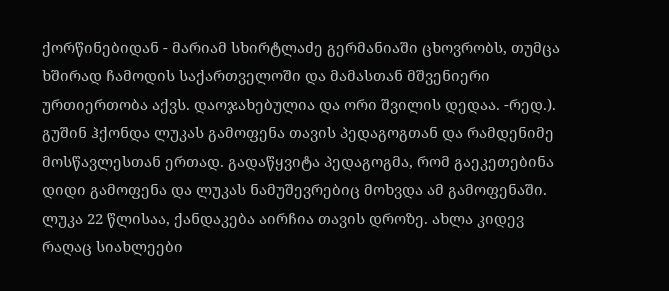ქორწინებიდან - მარიამ სხირტლაძე გერმანიაში ცხოვრობს, თუმცა ხშირად ჩამოდის საქართველოში და მამასთან მშვენიერი ურთიერთობა აქვს. დაოჯახებულია და ორი შვილის დედაა. -რედ.).
გუშინ ჰქონდა ლუკას გამოფენა თავის პედაგოგთან და რამდენიმე მოსწავლესთან ერთად. გადაწყვიტა პედაგოგმა, რომ გაეკეთებინა დიდი გამოფენა და ლუკას ნამუშევრებიც მოხვდა ამ გამოფენაში. ლუკა 22 წლისაა, ქანდაკება აირჩია თავის დროზე. ახლა კიდევ რაღაც სიახლეები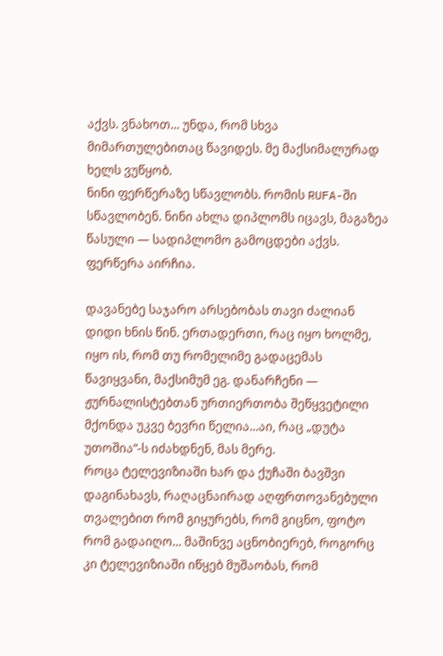აქვს. ვნახოთ... უნდა, რომ სხვა მიმართულებითაც წავიდეს. მე მაქსიმალურად ხელს ვუწყობ.
ნინი ფერწერაზე სწავლობს. რომის RUFA-ში სწავლობენ. ნინი ახლა დიპლომს იცავს, მაგაზეა წასული — სადიპლომო გამოცდები აქვს. ფერწერა აირჩია.

დავანებე საჯარო არსებობას თავი ძალიან დიდი ხნის წინ. ერთადერთი, რაც იყო ხოლმე, იყო ის, რომ თუ რომელიმე გადაცემას წავიყვანი, მაქსიმუმ ეგ. დანარჩენი — ჟურნალისტებთან ურთიერთობა შეწყვეტილი მქონდა უკვე ბევრი წელია...აი, რაც „დუტა უთოშია“-ს იძახდნენ, მას მერე.
როცა ტელევიზიაში ხარ და ქუჩაში ბავშვი დაგინახავს, რაღაცნაირად აღფრთოვანებული თვალებით რომ გიყურებს, რომ გიცნო, ფოტო რომ გადაიღო... მაშინვე აცნობიერებ, როგორც კი ტელევიზიაში იწყებ მუშაობას, რომ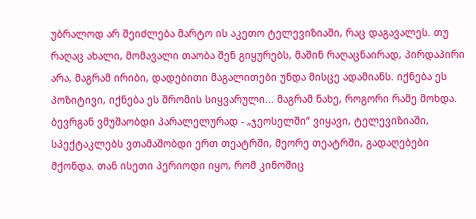უბრალოდ არ შეიძლება მარტო ის აკეთო ტელევიზიაში, რაც დაგავალეს. თუ რაღაც ახალი, მომავალი თაობა შენ გიყურებს, მაშინ რაღაცნაირად, პირდაპირი არა, მაგრამ ირიბი, დადებითი მაგალითები უნდა მისცე ადამიანს. იქნება ეს პოზიტივი, იქნება ეს შრომის სიყვარული... მაგრამ ნახე, როგორი რამე მოხდა. ბევრგან ვმუშაობდი პარალელურად - „ჯეოსელში“ ვიყავი, ტელევიზიაში, სპექტაკლებს ვთამაშობდი ერთ თეატრში, მეორე თეატრში, გადაღებები მქონდა. თან ისეთი პერიოდი იყო, რომ კინოშიც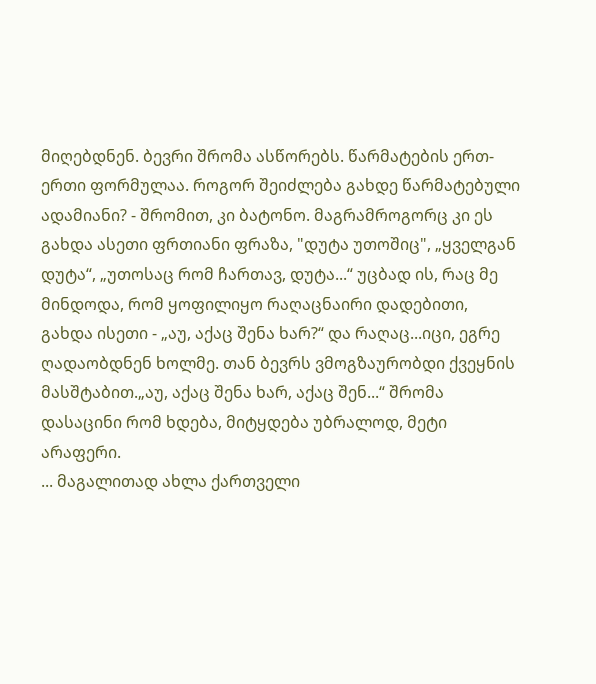მიღებდნენ. ბევრი შრომა ასწორებს. წარმატების ერთ-ერთი ფორმულაა. როგორ შეიძლება გახდე წარმატებული ადამიანი? - შრომით, კი ბატონო. მაგრამროგორც კი ეს გახდა ასეთი ფრთიანი ფრაზა, "დუტა უთოშიც", „ყველგან დუტა“, „უთოსაც რომ ჩართავ, დუტა...“ უცბად ის, რაც მე მინდოდა, რომ ყოფილიყო რაღაცნაირი დადებითი, გახდა ისეთი - „აუ, აქაც შენა ხარ?“ და რაღაც...იცი, ეგრე ღადაობდნენ ხოლმე. თან ბევრს ვმოგზაურობდი ქვეყნის მასშტაბით.„აუ, აქაც შენა ხარ, აქაც შენ...“ შრომა დასაცინი რომ ხდება, მიტყდება უბრალოდ, მეტი არაფერი.
... მაგალითად ახლა ქართველი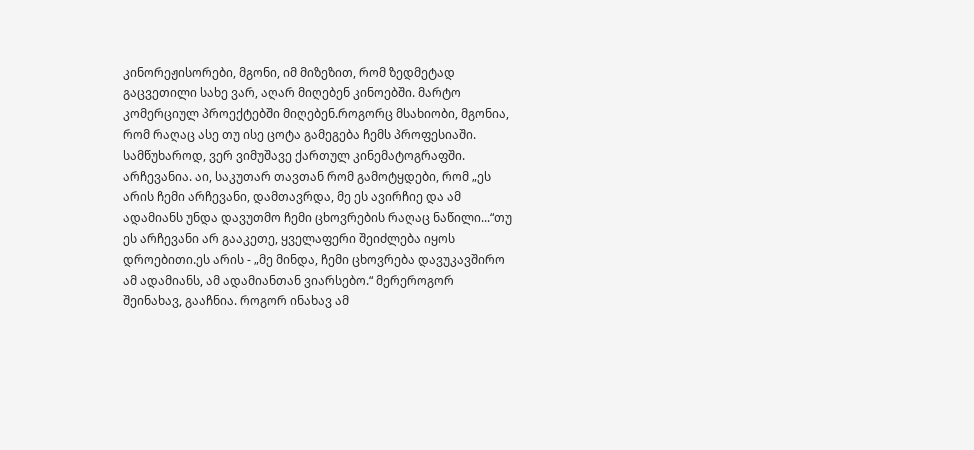კინორეჟისორები, მგონი, იმ მიზეზით, რომ ზედმეტად გაცვეთილი სახე ვარ, აღარ მიღებენ კინოებში. მარტო კომერციულ პროექტებში მიღებენ.როგორც მსახიობი, მგონია, რომ რაღაც ასე თუ ისე ცოტა გამეგება ჩემს პროფესიაში. სამწუხაროდ, ვერ ვიმუშავე ქართულ კინემატოგრაფში.
არჩევანია. აი, საკუთარ თავთან რომ გამოტყდები, რომ „ეს არის ჩემი არჩევანი, დამთავრდა, მე ეს ავირჩიე და ამ ადამიანს უნდა დავუთმო ჩემი ცხოვრების რაღაც ნაწილი...“თუ ეს არჩევანი არ გააკეთე, ყველაფერი შეიძლება იყოს დროებითი.ეს არის - „მე მინდა, ჩემი ცხოვრება დავუკავშირო ამ ადამიანს, ამ ადამიანთან ვიარსებო.“ მერეროგორ შეინახავ, გააჩნია. როგორ ინახავ ამ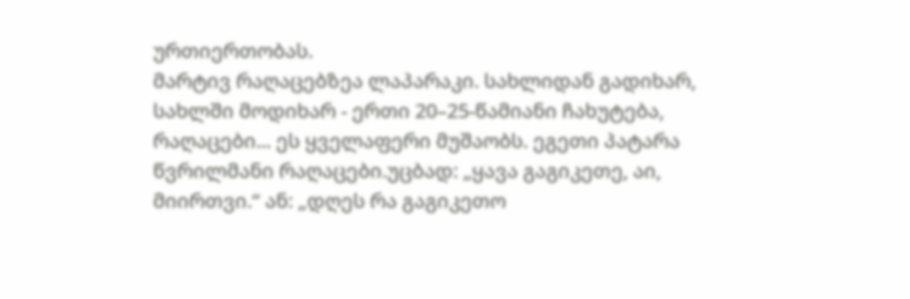ურთიერთობას.
მარტივ რაღაცებზეა ლაპარაკი. სახლიდან გადიხარ, სახლში მოდიხარ - ერთი 20–25-წამიანი ჩახუტება, რაღაცები... ეს ყველაფერი მუშაობს. ეგეთი პატარა წვრილმანი რაღაცები.უცბად: „ყავა გაგიკეთე, აი, მიირთვი.“ ან: „დღეს რა გაგიკეთო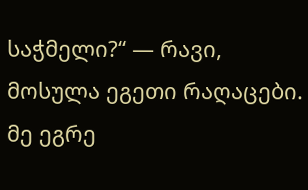საჭმელი?“ — რავი, მოსულა ეგეთი რაღაცები.
მე ეგრე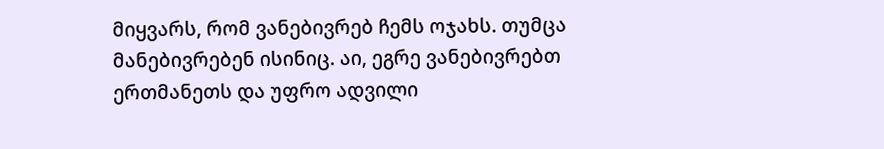მიყვარს, რომ ვანებივრებ ჩემს ოჯახს. თუმცა მანებივრებენ ისინიც. აი, ეგრე ვანებივრებთ ერთმანეთს და უფრო ადვილი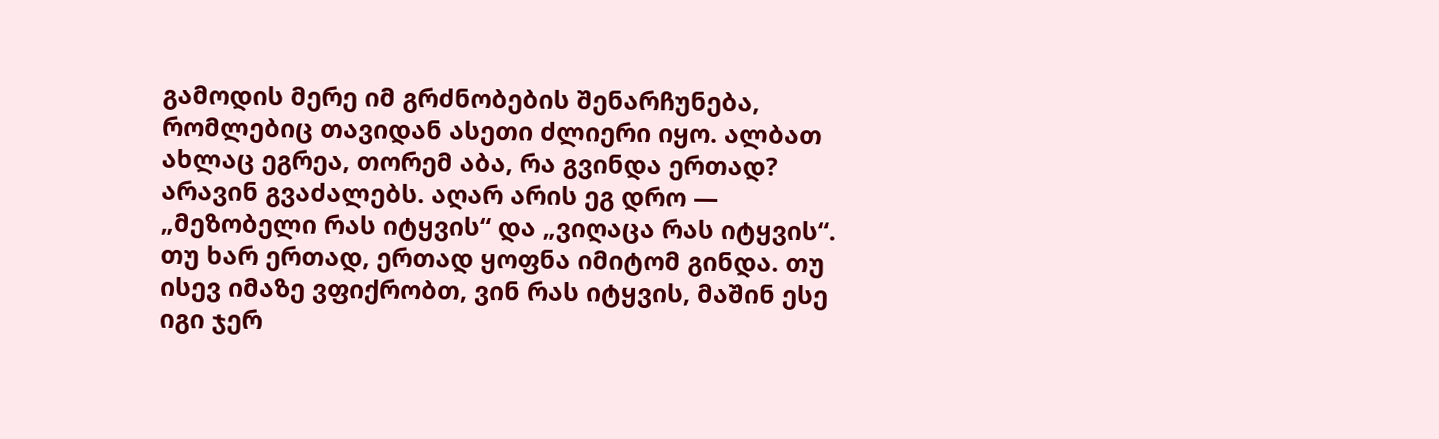გამოდის მერე იმ გრძნობების შენარჩუნება, რომლებიც თავიდან ასეთი ძლიერი იყო. ალბათ ახლაც ეგრეა, თორემ აბა, რა გვინდა ერთად? არავინ გვაძალებს. აღარ არის ეგ დრო — „მეზობელი რას იტყვის“ და „ვიღაცა რას იტყვის“.
თუ ხარ ერთად, ერთად ყოფნა იმიტომ გინდა. თუ ისევ იმაზე ვფიქრობთ, ვინ რას იტყვის, მაშინ ესე იგი ჯერ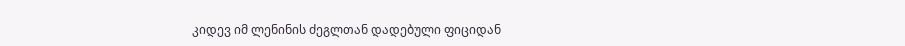კიდევ იმ ლენინის ძეგლთან დადებული ფიციდან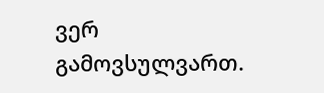ვერ გამოვსულვართ.